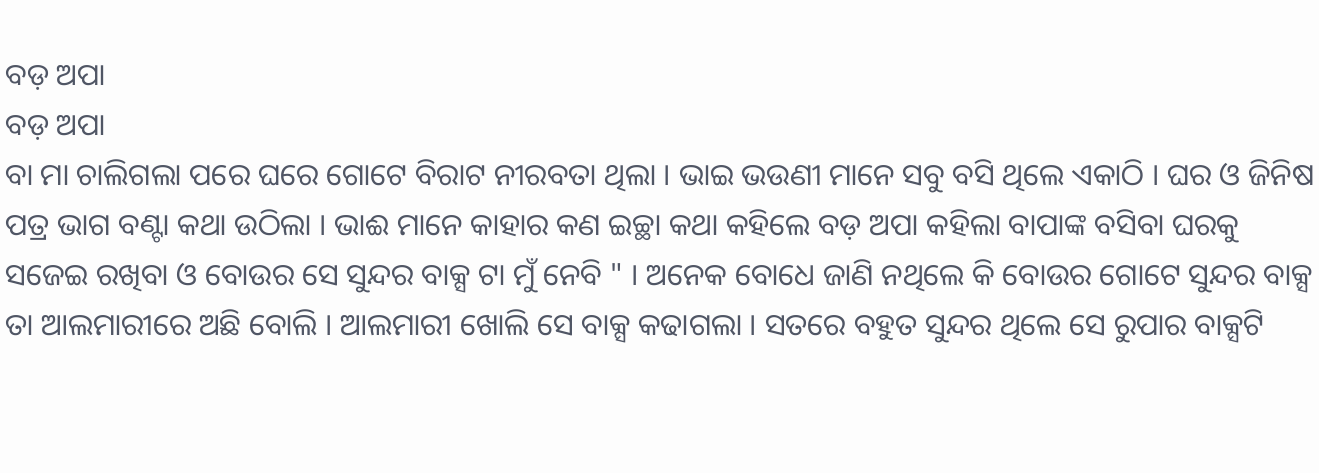ବଡ଼ ଅପା
ବଡ଼ ଅପା
ବା ମା ଚାଲିଗଲା ପରେ ଘରେ ଗୋଟେ ବିରାଟ ନୀରବତା ଥିଲା । ଭାଇ ଭଉଣୀ ମାନେ ସବୁ ବସି ଥିଲେ ଏକାଠି । ଘର ଓ ଜିନିଷ ପତ୍ର ଭାଗ ବଣ୍ଟା କଥା ଉଠିଲା । ଭାଈ ମାନେ କାହାର କଣ ଇଚ୍ଛା କଥା କହିଲେ ବଡ଼ ଅପା କହିଲା ବାପାଙ୍କ ବସିବା ଘରକୁ ସଜେଇ ରଖିବା ଓ ବୋଉର ସେ ସୁନ୍ଦର ବାକ୍ସ ଟା ମୁଁ ନେବି " । ଅନେକ ବୋଧେ ଜାଣି ନଥିଲେ କି ବୋଉର ଗୋଟେ ସୁନ୍ଦର ବାକ୍ସ ତା ଆଲମାରୀରେ ଅଛି ବୋଲି । ଆଲମାରୀ ଖୋଲି ସେ ବାକ୍ସ କଢାଗଲା । ସତରେ ବହୁତ ସୁନ୍ଦର ଥିଲେ ସେ ରୁପାର ବାକ୍ସଟି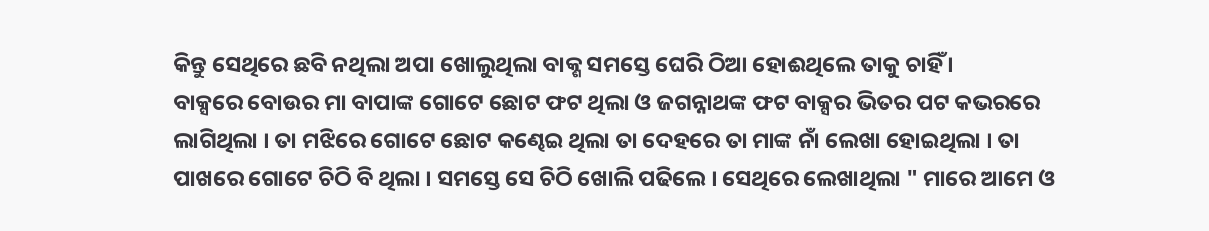କିନ୍ତୁ ସେଥିରେ ଛବି ନଥିଲା ଅପା ଖୋଲୁଥିଲା ବାକ୍ଶ ସମସ୍ତେ ଘେରି ଠିଆ ହୋଈଥିଲେ ତାକୁ ଚାହିଁ ।
ବାକ୍ସରେ ବୋଉର ମା ବାପାଙ୍କ ଗୋଟେ ଛୋଟ ଫଟ ଥିଲା ଓ ଜଗନ୍ନାଥଙ୍କ ଫଟ ବାକ୍ସର ଭିତର ପଟ କଭରରେ ଲାଗିଥିଲା । ତା ମଝିରେ ଗୋଟେ ଛୋଟ କଣ୍ଢେଇ ଥିଲା ତା ଦେହରେ ତା ମାଙ୍କ ନାଁ ଲେଖା ହୋଇଥିଲା । ତା ପାଖରେ ଗୋଟେ ଚିଠି ବି ଥିଲା । ସମସ୍ତେ ସେ ଚିଠି ଖୋଲି ପଢିଲେ । ସେଥିରେ ଲେଖାଥିଲା " ମାରେ ଆମେ ଓ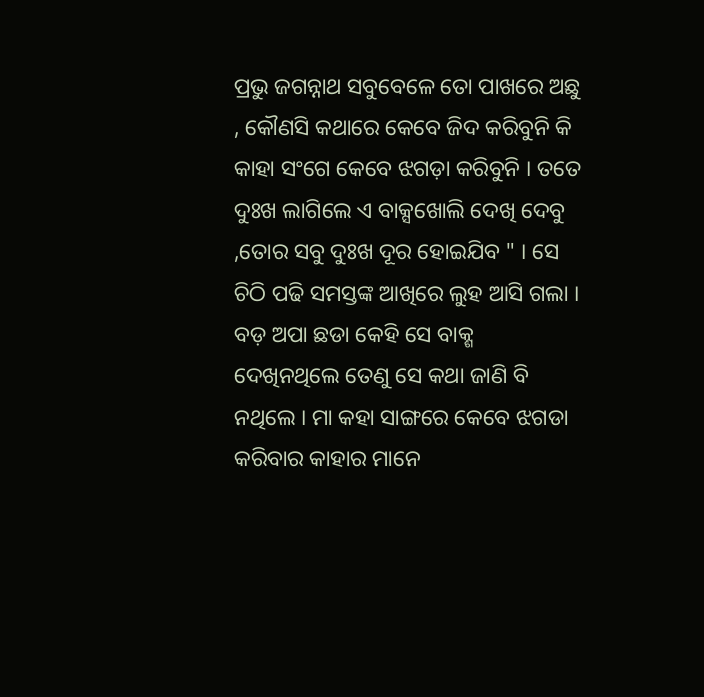ପ୍ରଭୁ ଜଗନ୍ନାଥ ସବୁବେଳେ ତୋ ପାଖରେ ଅଛୁ , କୌଣସି କଥାରେ କେବେ ଜିଦ କରିବୁନି କି କାହା ସଂଗେ କେବେ ଝଗଡ଼ା କରିବୁନି । ତତେ ଦୁଃଖ ଲାଗିଲେ ଏ ବାକ୍ସଖୋଲି ଦେଖି ଦେବୁ ,ତୋର ସବୁ ଦୁଃଖ ଦୂର ହୋଇଯିବ " । ସେ ଚିଠି ପଢି ସମସ୍ତଙ୍କ ଆଖିରେ ଲୁହ ଆସି ଗଲା ।
ବଡ଼ ଅପା ଛଡା କେହି ସେ ବାକ୍ଶ ଦେଖିନଥିଲେ ତେଣୁ ସେ କଥା ଜାଣି ବି ନଥିଲେ । ମା କହା ସାଙ୍ଗରେ କେବେ ଝଗଡା କରିବାର କାହାର ମାନେ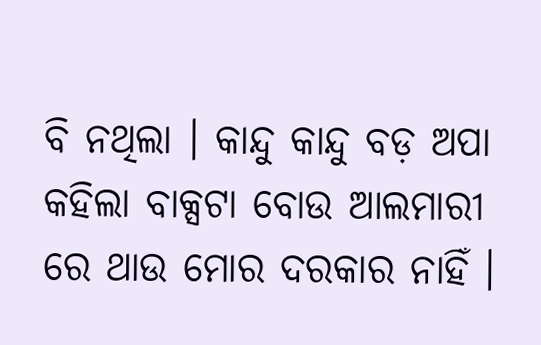ବି ନଥିଲା । କାନ୍ଦୁ କାନ୍ଦୁ ବଡ଼ ଅପା କହିଲା ବାକ୍ସଟା ବୋଉ ଆଲମାରୀ ରେ ଥାଉ ମୋର ଦରକାର ନାହିଁ ।